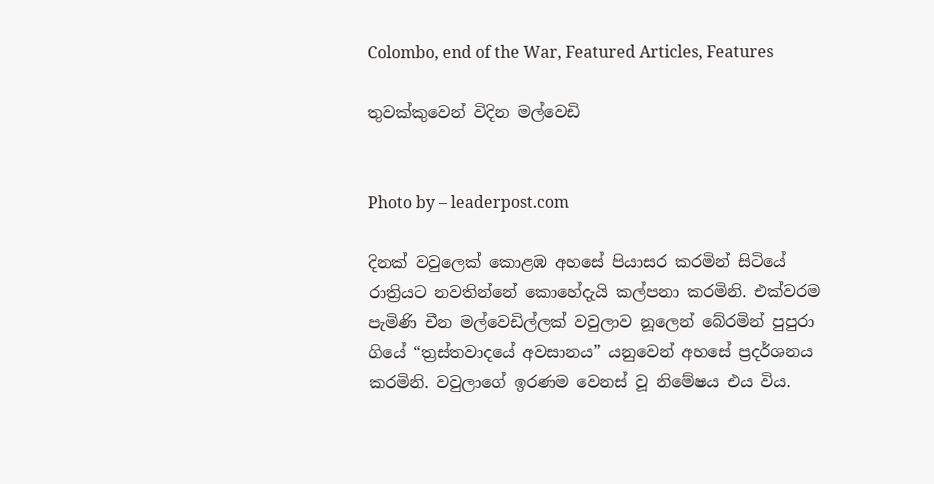Colombo, end of the War, Featured Articles, Features

තුවක්කුවෙන් විදින මල්වෙඩි


Photo by – leaderpost.com

දිනක් වවුලෙක් කොළඹ අහසේ පියාසර කරමින් සිටියේ රාත්‍රියට නවතින්නේ කොහේදැයි කල්පනා කරමිනි. එක්වරම පැමිණි චීන මල්වෙඩිල්ලක් වවුලාව නූලෙන් බේරමින් පුපුරා ගියේ “ත්‍රස්තවාදයේ අවසානය” යනුවෙන් අහසේ ප්‍රදර්ශනය කරමිනි. වවුලාගේ ඉරණම වෙනස් වූ නිමේෂය එය විය.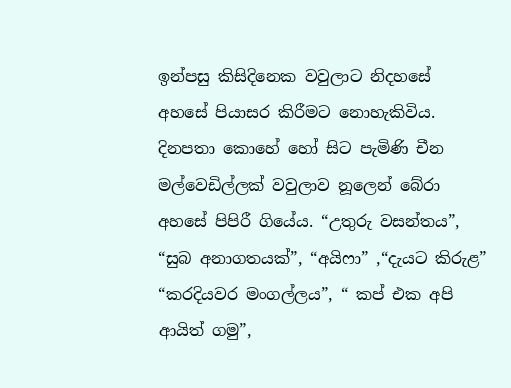ඉන්පසු කිසිදිනෙක වවුලාට නිදහසේ අහසේ පියාසර කිරීමට නොහැකිවිය. දිනපතා කොහේ හෝ සිට පැමිණි චීන මල්වෙඩිල්ලක් වවුලාව නූලෙන් බේරා අහසේ පිපිරී ගියේය. “උතුරු වසන්තය”, “සුබ අනාගතයක්”, “අයිෆා” ,“දැයට කිරුළ” “කරදියවර මංගල්ලය”, “ කප් එක අපි ආයිත් ගමු”,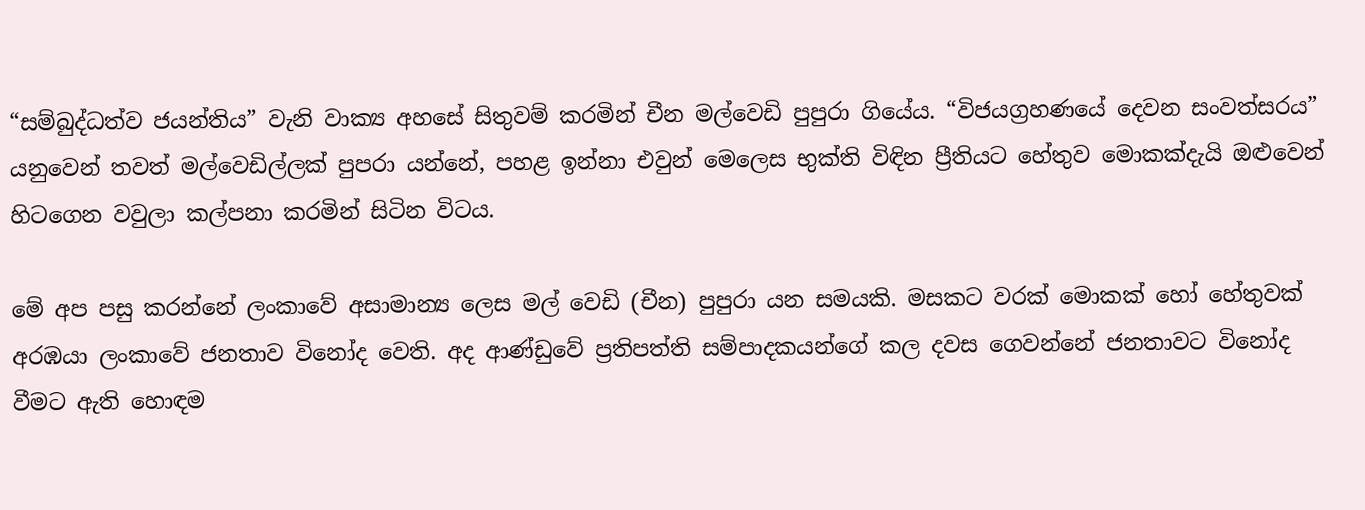“සම්බුද්ධත්ව ජයන්තිය” වැනි වාක්‍ය අහසේ සිතුවම් කරමින් චීන මල්වෙඩි පුපුරා ගියේය. “විජයග්‍රහණයේ දෙවන සංවත්සරය” යනුවෙන් තවත් මල්වෙඩිල්ලක් පුපරා යන්නේ, පහළ ඉන්නා එවුන් මෙලෙස භුක්ති විඳින ප්‍රීතියට හේතුව මොකක්දැයි ඔළුවෙන් හිටගෙන වවුලා කල්පනා කරමින් සිටින විටය.

මේ අප පසු කරන්නේ ලංකාවේ අසාමාන්‍ය ලෙස මල් වෙඩි (චීන) පුපුරා යන සමයකි. මසකට වරක් මොකක් හෝ හේතුවක් අරඹයා ලංකාවේ ජනතාව විනෝද වෙති. අද ආණ්ඩුවේ ප්‍රතිපත්ති සම්පාදකයන්ගේ කල දවස ගෙවන්නේ ජනතාවට විනෝද වීමට ඇති හොඳම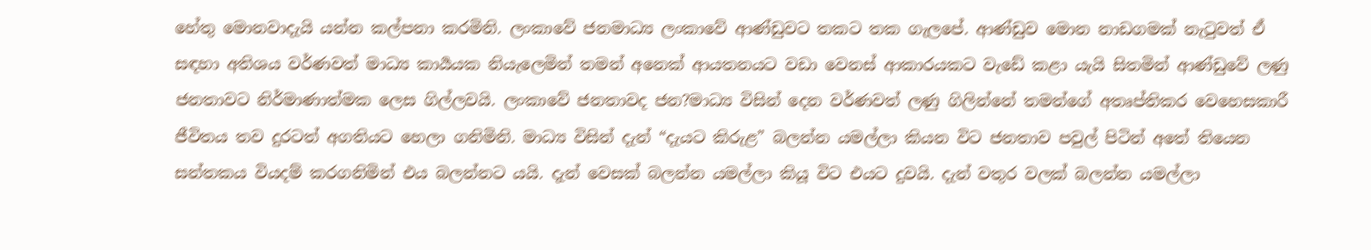හේතු මොනවාදැයි යන්න කල්පනා කරමිනි. ලංකාවේ ජනමාධ්‍ය ලංකාවේ ආණ්ඩුවට තකට තක ගැලපේ. ආණ්ඩුව මොන නාඩගමක් නැටුවත් ඒ සඳහා අතිශය වර්ණවත් මාධ්‍ය කාර්‍යයක නියැලෙමින් තමන් අනෙක් ආයතනයට වඩා වෙනස් ආකාරයකට වැඩේ කළා යැයි සිතමින් ආණ්ඩුවේ ලණු ජනතාවට නිර්මාණාත්මක ලෙස ගිල්ලවයි. ලංකාවේ ජනතාවද ජන?මාධ්‍ය විසින් දෙන වර්ණවත් ලණු ගිලින්නේ තමන්ගේ අතෘප්තිකර වෙහෙසකාරී ජීවිතය තව දුරටත් අගතියට හෙලා ගනිමිනි. මාධ්‍ය විසින් දැන් “දැයට කිරුළ” බලන්න යමල්ලා කියන විට ජනතාව පවුල් පිටින් අතේ තියෙන සන්තකය වියදම් කරගනිමින් එය බලන්නට යයි. දැන් වෙසක් බලන්න යමල්ලා කියූ විට එයට දුවයි. දැන් වතුර වලක් බලන්න යමල්ලා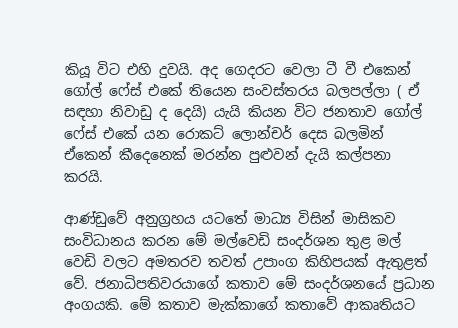කියූ විට එහි දුවයි. අද ගෙදරට වෙලා ටී වී එකෙන් ගෝල් ෆේස් එකේ තියෙන සංවස්තරය බලපල්ලා ( ඒ සඳහා නිවාඩු ද දෙයි) යැයි කියන විට ජනතාව ගෝල් ෆේස් එකේ යන රොකට් ලොන්චර් දෙස බලමින් ඒකෙන් කීදෙනෙක් මරන්න පුළුවන් දැයි කල්පනා කරයි.

ආණ්ඩුවේ අනුග්‍රහය යටතේ මාධ්‍ය විසින් මාසිකව සංවිධානය කරන මේ මල්වෙඩි සංදර්ශන තුළ මල් වෙඩි වලට අමතරව තවත් උපාංග කිහිපයක් ඇතුළත් වේ. ජනාධිපතිවරයාගේ කතාව මේ සංදර්ශනයේ ප්‍රධාන අංගයකි. මේ කතාව මැක්කාගේ කතාවේ ආකෘතියට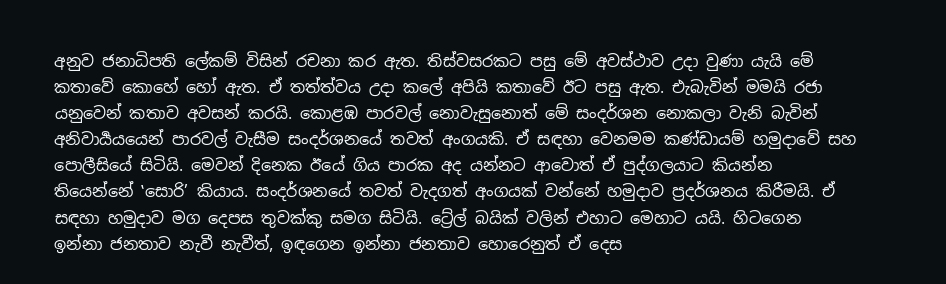අනුව ජනාධිපති ලේකම් විසින් රචනා කර ඇත. තිස්වසරකට පසු මේ අවස්ථාව උදා වුණා යැයි මේ කතාවේ කොහේ හෝ ඇත. ඒ තත්ත්වය උදා කලේ අපියි කතාවේ ඊට පසු ඇත. එැබැවින් මමයි රජා යනුවෙන් කතාව අවසන් කරයි. කොළඹ පාරවල් නොවැසුනොත් මේ සංදර්ශන නොකලා වැනි බැවින් අනිවාර්‍යයයෙන් පාරවල් වැසීම සංදර්ශනයේ තවත් අංගයකි. ඒ සඳහා වෙනමම කණ්ඩායම් හමුදාවේ සහ පොලීසියේ සිටියි. මෙවන් දිනෙක ඊයේ ගිය පාරක අද යන්නට ආවොත් ඒ පුද්ගලයාට කියන්න තියෙන්නේ ‛සොරි’ කියාය. සංදර්ශනයේ තවත් වැදගත් අංගයක් වන්නේ හමුදාව ප්‍රදර්ශනය කිරීමයි. ඒ සඳහා හමුදාව මග දෙපස තුවක්කු සමග සිටියි. ට්‍රේල් බයික් වලින් එහාට මෙහාට යයි. හිටගෙන ඉන්නා ජනතාව නැවී නැවීත්, ඉඳගෙන ඉන්නා ජනතාව හොරෙනුත් ඒ දෙස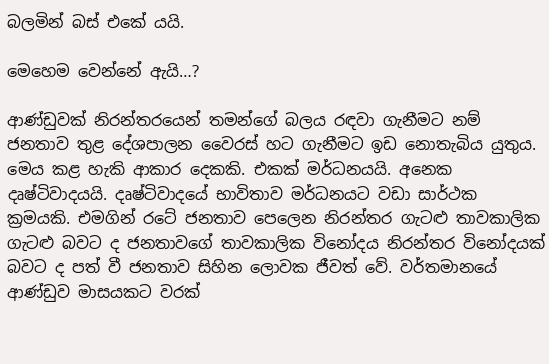බලමින් බස් එකේ යයි.

මෙහෙම වෙන්නේ ඇයි…?

ආණ්ඩුවක් නිරන්තරයෙන් තමන්ගේ බලය රඳවා ගැනීමට නම් ජනතාව තුළ දේශපාලන වෛරස් හට ගැනීමට ඉඩ නොතැබිය යුතුය. මෙය කළ හැකි ආකාර දෙකකි. එකක් මර්ධනයයි. අනෙක දෘෂ්ටිවාදයයි. දෘෂ්ටිවාදයේ භාවිතාව මර්ධනයට වඩා සාර්ථක ක්‍රමයකි. එමගින් රටේ ජනතාව පෙලෙන නිරන්තර ගැටළු තාවකාලික ගැටළු බවට ද ජනතාවගේ තාවකාලික විනෝදය නිරන්තර විනෝදයක් බවට ද පත් වී ජනතාව සිහින ලොවක ජීවත් වේ. වර්තමානයේ ආණ්ඩුව මාසයකට වරක්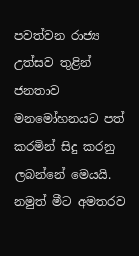පවත්වන රාජ්‍ය උත්සව තුළින් ජනතාව මනමෝහනයට පත් කරමින් සිදු කරනු ලබන්නේ මෙයයි. නමුත් මීට අමතරව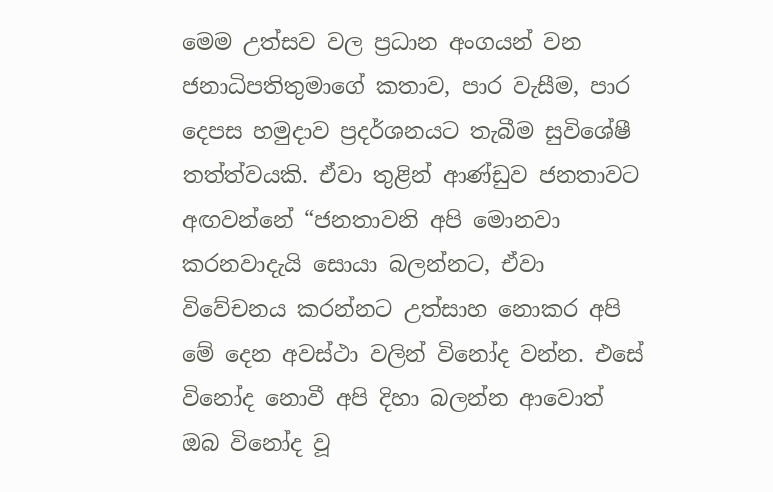මෙම උත්සව වල ප්‍රධාන අංගයන් වන ජනාධිපතිතුමාගේ කතාව, පාර වැසීම, පාර දෙපස හමුදාව ප්‍රදර්ශනයට තැබීම සුවිශේෂී තත්ත්වයකි. ඒවා තුළින් ආණ්ඩුව ජනතාවට අඟවන්නේ “ජනතාවනි අපි මොනවා කරනවාදැයි සොයා බලන්නට, ඒවා විවේචනය කරන්නට උත්සාහ නොකර අපි මේ දෙන අවස්ථා වලින් විනෝද වන්න. එසේ විනෝද නොවී අපි දිහා බලන්න ආවොත් ඔබ විනෝද වූ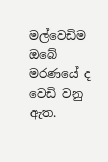මල්වෙඩිම ඔබේ මරණයේ ද වෙඩි වනු ඇත.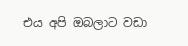එය අපි ඔබලාට වඩා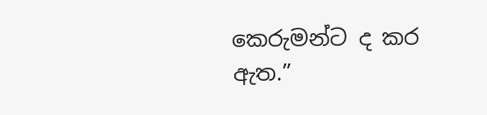කෙරුමන්ට ද කර ඇත.”